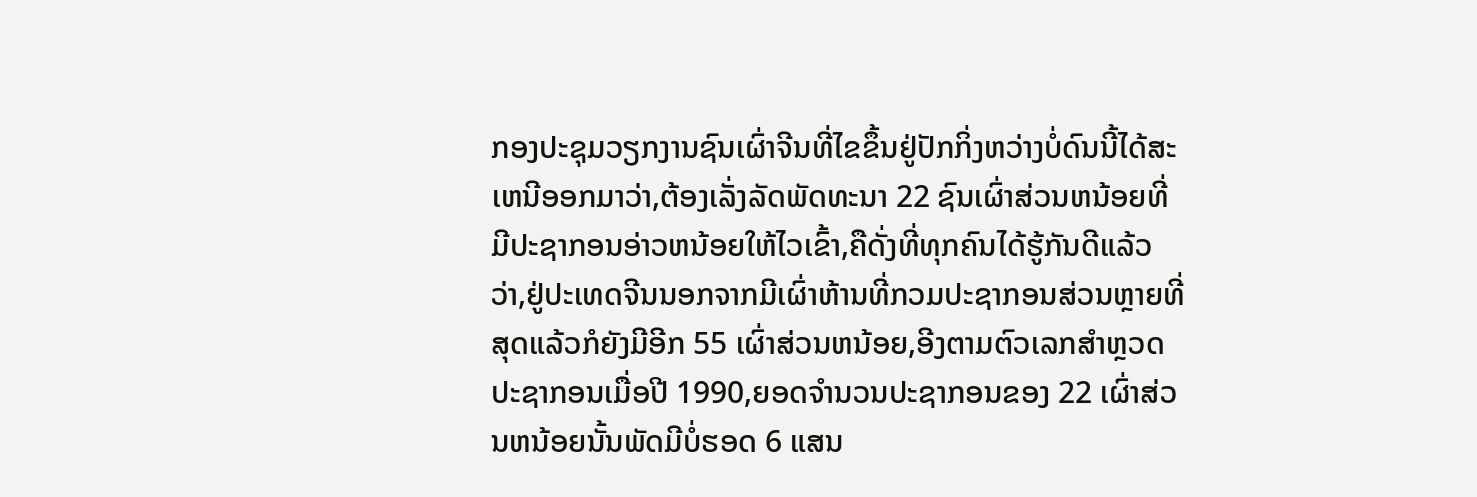ກອງປະຊຸມວຽກງານຊົນເຜົ່າຈີນທີ່ໄຂຂຶ້ນຢູ່ປັກກິ່ງຫວ່າງບໍ່ດົນນີ້ໄດ້ສະເຫນີອອກມາວ່າ,ຕ້ອງເລັ່ງລັດພັດທະນາ 22 ຊົນເຜົ່າສ່ວນຫນ້ອຍທີ່ມີປະຊາກອນອ່າວຫນ້ອຍໃຫ້ໄວເຂົ້າ,ຄືດັ່ງທີ່ທຸກຄົນໄດ້ຮູ້ກັນດີແລ້ວວ່າ,ຢູ່ປະເທດຈີນນອກຈາກມີເຜົ່າຫ້ານທີ່ກວມປະຊາກອນສ່ວນຫຼາຍທີ່ສຸດແລ້ວກໍຍັງມີອີກ 55 ເຜົ່າສ່ວນຫນ້ອຍ,ອີງຕາມຕົວເລກສຳຫຼວດປະຊາກອນເມື່ອປີ 1990,ຍອດຈຳນວນປະຊາກອນຂອງ 22 ເຜົ່າສ່ວນຫນ້ອຍນັ້ນພັດມີບໍ່ຮອດ 6 ແສນ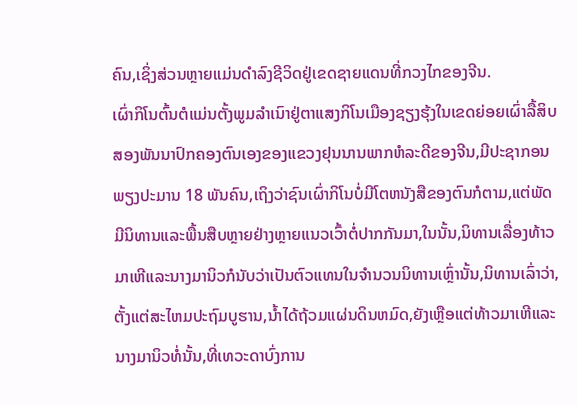ຄົນ,ເຊິ່ງສ່ວນຫຼາຍແມ່ນດຳລົງຊີວິດຢູ່ເຂດຊາຍແດນທີ່ກວງໄກຂອງຈີນ.
ເຜົ່າກິໂນຕົ້ນຕໍແມ່ນຕັ້ງພູມລຳເນົາຢູ່ຕາແສງກິໂນເມືອງຊຽງຮຸ້ງໃນເຂດຍ່ອຍເຜົ່າລື້ສິບສອງພັນນາປົກຄອງຕົນເອງຂອງແຂວງຢຸນນານພາກຫໍລະດີຂອງຈີນ,ມີປະຊາກອນພຽງປະມານ 18 ພັນຄົນ,ເຖິງວ່າຊົນເຜົ່າກິໂນບໍ່ມີໂຕຫນັງສືຂອງຕົນກໍຕາມ,ແຕ່ພັດມີນິທານແລະພື້ນສືບຫຼາຍຢ່າງຫຼາຍແນວເວົ້າຕໍ່ປາກກັນມາ,ໃນນັ້ນ,ນິທານເລື່ອງທ້າວມາເຫີແລະນາງມານິວກໍນັບວ່າເປັນຕົວແທນໃນຈຳນວນນິທານເຫຼົ່ານັ້ນ,ນິທານເລົ່າວ່າ,ຕັ້ງແຕ່ສະໄຫມປະຖົມບູຮານ,ນ້ຳໄດ້ຖ້ວມແຜ່ນດິນຫມົດ,ຍັງເຫຼືອແຕ່ທ້າວມາເຫີແລະນາງມານິວທໍ່ນັ້ນ,ທີ່ເທວະດາບົ່ງການ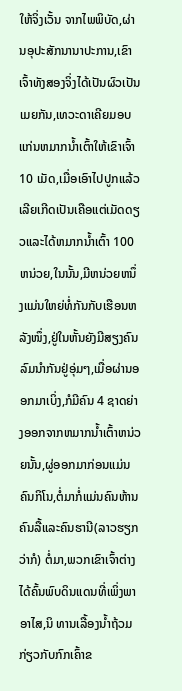ໃຫ້ຈິ່ງເວັ້ນ ຈາກໄພພິບັດ,ຜ່ານອຸປະສັກນານາປະການ,ເຂົາເຈົ້າທັງສອງຈິ່ງໄດ້ເປັນຜົວເປັນເມຍກັນ,ເທວະດາເຄີຍມອບແກ່ນຫມາກນ້ຳເຕົ້າໃຫ້ເຂົາເຈົ້າ 10 ເມັດ,ເມື່ອເອົາໄປປູກແລ້ວເລີຍເກີດເປັນເຄືອແຕ່ເມັດດຽວແລະໄດ້ຫມາກນ້ຳເຕົ້າ 100 ຫນ່ວຍ,ໃນນັ້ນ,ມີຫນ່ວຍຫນຶ່ງແມ່ນໃຫຍ່ທໍ່ກັນກັບເຮືອນຫລັງໜຶ່ງ,ຢູ່ໃນຫັ້ນຍັງມີສຽງຄົນລົມນຳກັນຢູ່ອຸ່ມໆ,ເມື່ອຜ່ານອອກມາເບິ່ງ,ກໍມີຄົນ 4 ຊາດຍ່າງອອກຈາກຫມາກນ້ຳເຕົ້າຫນ່ວຍນັ້ນ,ຜູ່ອອກມາກ່ອນແມ່ນຄົນກິໂນ,ຕໍ່ມາກໍ່ແມ່ນຄົນຫ້ານ ຄົນລື້ແລະຄົນຮານີ(ລາວຮຽກວ່າກໍ) ຕໍ່ມາ,ພວກເຂົາເຈົ້າຕ່າງໄດ້ຄົ້ນພົບດິນແດນທີ່ເພິ່ງພາອາໄສ,ນິ ທານເລື້ອງນ້ຳຖ້ວມກ່ຽວກັບກົກເຄົ້າຂ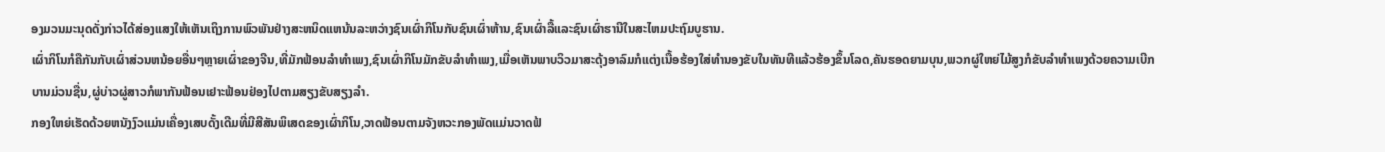ອງມວນມະນຸດດັ່ງກ່າວໄດ້ສ່ອງແສງໃຫ້ເຫັນເຖິງການພົວພັນຢ່າງສະຫນິດແຫນ້ນລະຫວ່າງຊົນເຜົ່າກິໂນກັບຊົນເຜົ່າຫ້ານ,ຊົນເຜົ່າລື້ແລະຊົນເຜົ່າຮານີໃນສະໄຫມປະຖົມບູຮານ.
ເຜົ່າກິໂນກໍຄືກັນກັບເຜົ່າສ່ວນຫນ້ອຍອື່ນໆຫຼາຍເຜົ່າຂອງຈີນ,ທີ່ມັກຟ້ອນລຳທຳເພງ,ຊົນເຜົ່າກິໂນມັກຂັບລຳທຳເພງ,ເມື່ອເຫັນພາບວິວມາສະດຸ້ງອາລົມກໍແຕ່ງເນື້ອຮ້ອງໃສ່ທຳນອງຂັບໃນທັນທີແລ້ວຮ້ອງຂຶ້ນໂລດ,ຄັນຮອດຍາມບຸນ,ພວກຜູ່ໃຫຍ່ໄມ້ສູງກໍຂັບລຳທຳເພງດ້ວຍຄວາມເບີກບານມ່ວນຊື່ນ,ຜູ່ບ່າວຜູ່ສາວກໍພາກັນຟ້ອນເຢາະຟ້ອນຢ່ອງໄປຕາມສຽງຂັບສຽງລຳ.
ກອງໃຫຍ່ເຮັດດ້ວຍຫນັງງົວແມ່ນເຄື່ອງເສບດັ້ງເດີມທີ່ມີສີສັນພິເສດຂອງເຜົ່າກິໂນ,ວາດຟ້ອນຕາມຈັງຫວະກອງພັດແມ່ນວາດຟ້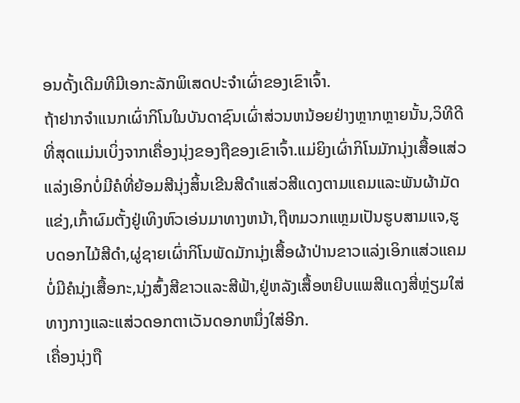ອນດັ້ງເດີມທີມີເອກະລັກພິເສດປະຈຳເຜົ່າຂອງເຂົາເຈົ້າ.
ຖ້າຢາກຈຳແນກເຜົ່າກິໂນໃນບັນດາຊົນເຜົ່າສ່ວນຫນ້ອຍຢ່າງຫຼາກຫຼາຍນັ້ນ,ວິທີດີທີ່ສຸດແມ່ນເບິ່ງຈາກເຄື່ອງນຸ່ງຂອງຖືຂອງເຂົາເຈົ້າ.ແມ່ຍິງເຜົ່າກິໂນມັກນຸ່ງເສື້ອແສ່ວແລ່ງເອິກບໍ່ມີຄໍທີ່ຍ້ອມສີນຸ່ງສິ້ນເຂີນສີດຳແສ່ວສີແດງຕາມແຄມແລະພັນຜ້າມັດແຂ່ງ,ເກົ້າຜົມຕັ້ງຢູ່ເທິງຫົວເອ່ນມາທາງຫນ້າ,ຖືຫມວກແຫຼມເປັນຮູບສາມແຈ,ຮູບດອກໄມ້ສີດຳ,ຜູ່ຊາຍເຜົ່າກິໂນພັດມັກນຸ່ງເສື້ອຜ້າປ່ານຂາວແລ່ງເອິກແສ່ວແຄມບໍ່ມີຄໍນຸ່ງເສື້ອກະ,ນຸ່ງສົ້ງສີຂາວແລະສີຟ້າ,ຢູ່ຫລັງເສື້ອຫຍີບແພສີແດງສີ່ຫຼ່ຽມໃສ່ທາງກາງແລະແສ່ວດອກຕາເວັນດອກຫນຶ່ງໃສ່ອີກ.
ເຄື່ອງນຸ່ງຖື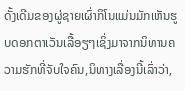ດັ້ງເດີມຂອງຜູ່ຊາຍເຜົ່າກິໂນແມ່ນມັກເຫັນຮູບດອກຕາເວັນເລື້ອຽໆເຊິ່ງມາຈາກນິທານຄວາມຮັກທີ່ຈັບໃຈຄົນ,ນິທາງເລື່ອງນີ້ເລົ່າວ່າ,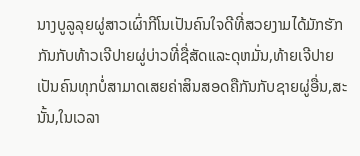ນາງບູລູລຸຍຜູ່ສາວເຜົ່າກີໂນເປັນຄົນໃຈດີທີ່ສວຍງາມໄດ້ມັກຮັກກັນກັບທ້າວເຈີປາຍຜູ່ບ່າວທີ່ຊື່ສັດແລະດຸຫມັ່ນ,ທ້າຍເຈີປາຍເປັນຄົນທຸກບໍ່ສາມາດເສຍຄ່າສິນສອດຄືກັນກັບຊາຍຜູ່ອື່ນ,ສະນັ້ນ,ໃນເວລາ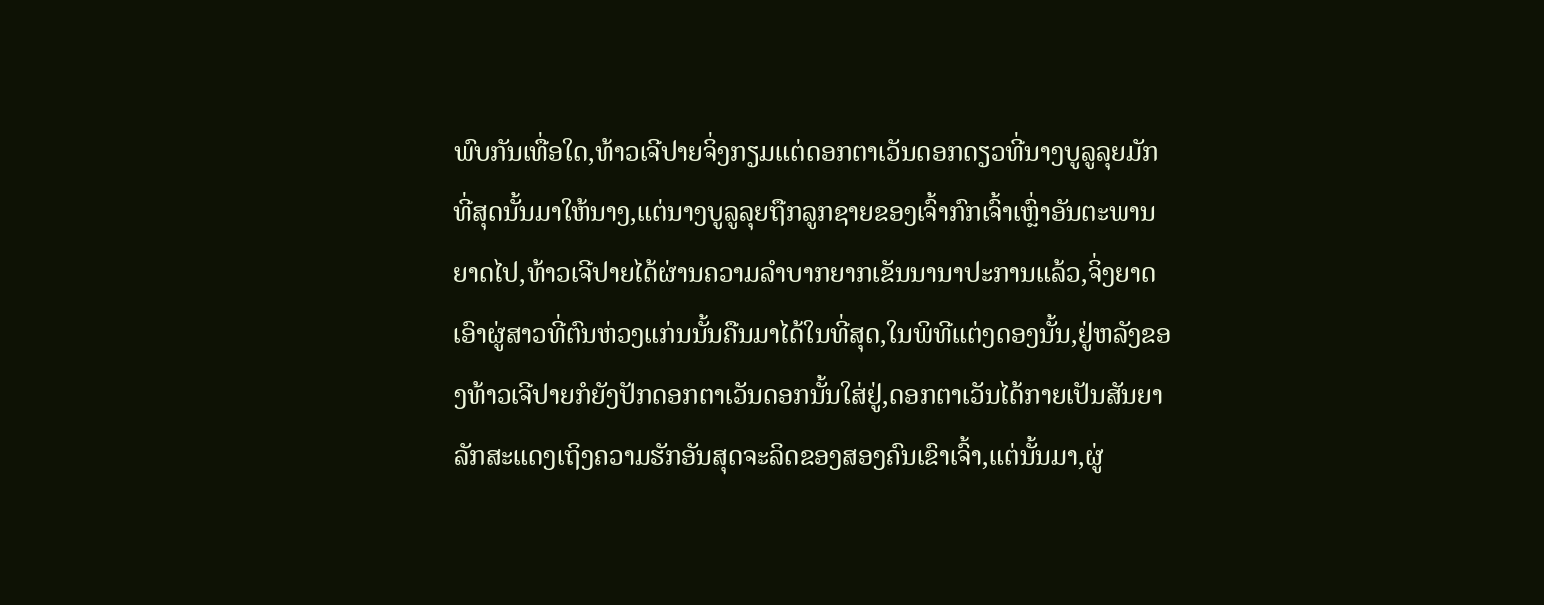ພົບກັນເທື່ອໃດ,ທ້າວເຈີປາຍຈິ່ງກຽມແຕ່ດອກຕາເວັນດອກດຽວທີ່ນາງບູລູລຸຍມັກທີ່ສຸດນັ້ນມາໃຫ້ນາງ,ແຕ່ນາງບູລູລຸຍຖືກລູກຊາຍຂອງເຈົ້າກົກເຈົ້າເຫຼົ່າອັນຕະພານຍາດໄປ,ທ້າວເຈີປາຍໄດ້ຜ່ານຄວາມລຳບາກຍາກເຂັນນານາປະການແລ້ວ,ຈິ່ງຍາດເອົາຜູ່ສາວທີ່ຕົນຫ່ວງແກ່ນນັ້ນຄືນມາໄດ້ໃນທີ່ສຸດ,ໃນພິທີແຕ່ງດອງນັ້ນ,ຢູ່ຫລັງຂອງທ້າວເຈີປາຍກໍຍັງປັກດອກຕາເວັນດອກນັ້ນໃສ່ຢູ່,ດອກຕາເວັນໄດ້ກາຍເປັນສັນຍາລັກສະແດງເຖິງຄວາມຮັກອັນສຸດຈະລິດຂອງສອງຄົນເຂົາເຈົ້າ,ແຕ່ນັ້ນມາ,ຜູ່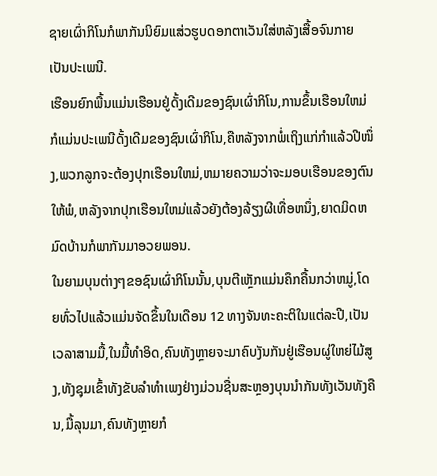ຊາຍເຜົ່າກິໂນກໍພາກັນນິຍົມແສ່ວຮູບດອກຕາເວັນໃສ່ຫລັງເສື້ອຈົນກາຍເປັນປະເພນີ.
ເຮືອນຍົກພື້ນແມ່ນເຮືອນຢູ່ດັ້ງເດີມຂອງຊົນເຜົ່າກິໂນ,ການຂຶ້ນເຮືອນໃຫມ່ກໍແມ່ນປະເພນີດັ້ງເດີມຂອງຊົນເຜົ່າກິໂນ,ຄືຫລັງຈາກພໍ່ເຖິງແກ່ກຳແລ້ວປີໜຶ່ງ,ພວກລູກຈະຕ້ອງປຸກເຮືອນໃຫມ່,ຫມາຍຄວາມວ່າຈະມອບເຮືອນຂອງຕົນໃຫ້ພໍ,ຫລັງຈາກປຸກເຮືອນໃຫມ່ແລ້ວຍັງຕ້ອງລ້ຽງຜີເທື່ອຫນຶ່ງ,ຍາດມິດຫມົດບ້ານກໍພາກັນມາອວຍພອນ.
ໃນຍາມບຸນຕ່າງໆຂອຊົນເຜົ່າກິໂນນັ້ນ,ບຸນຕີເຫຼັກແມ່ນຄຶກຄື້ນກວ່າຫມູ່,ໂດຍທົ່ວໄປແລ້ວແມ່ນຈັດຂຶ້ນໃນເດືອນ 12 ທາງຈັນທະຄະຕິໃນແຕ່ລະປີ,ເປັນເວລາສາມມື້,ໃນມື້ທຳອິດ,ຄົນທັງຫຼາຍຈະມາຄົບງັນກັນຢູ່ເຮືອນຜູ່ໃຫຍ່ໄມ້ສູງ,ທັງຊຸມເຂົ້າທັງຂັບລຳທຳເພງຢ່າງມ່ວນຊື່ນສະຫຼອງບຸນນຳກັນທັງເວັນທັງຄືນ,ມື້ລຸນມາ,ຄົນທັງຫຼາຍກໍ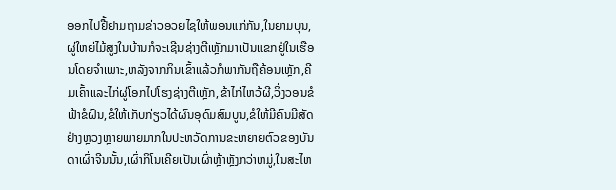ອອກໄປຢື້ຢາມຖາມຂ່າວອວຍໄຊໃຫ້ພອນແກ່ກັນ,ໃນຍາມບຸນ,ຜູ່ໃຫຍ່ໄມ້ສູງໃນບ້ານກໍຈະເຊີນຊ່າງຕີເຫຼັກມາເປັນແຂກຢູ່ໃນເຮືອນໂດຍຈຳເພາະ,ຫລັງຈາກກິນເຂົ້າແລ້ວກໍພາກັນຖືຄ້ອນເຫຼັກ,ຄີມເຄົ້າແລະໄກ່ຜູ່ໂອກໄປໂຮງຊ່າງຕີເຫຼັກ,ຂ້າໄກ່ໄຫວ້ຜີ,ວິ່ງວອນຂໍຟ້າຂໍຝົນ,ຂໍໃຫ້ເກັບກ່ຽວໄດ້ຜົນອຸດົມສົມບູນ,ຂໍໃຫ້ມີຄົນມີສັດຢ່າງຫຼວງຫຼາຍພາຍມາກໃນປະຫວັດການຂະຫຍາຍຕົວຂອງບັນດາເຜົ່າຈີນນັ້ນ,ເຜົ່າກິໂນເຄີຍເປັນເຜົ່າຫຼ້າຫຼັງກວ່າຫມູ່,ໃນສະໄຫ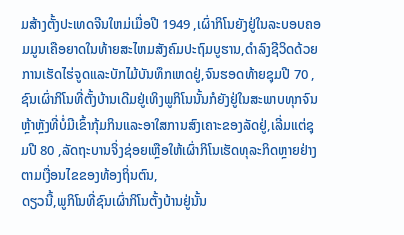ມສ້າງຕັ້ງປະເທດຈີນໃຫມ່ເມື່ອປີ 1949 ,ເຜົ່າກິໂນຍັງຢູ່ໃນລະບອບຄອມມູນເຄືອຍາດໃນທ້າຍສະໄຫມສັງຄົມປະຖົມບູຮານ,ດຳລົງຊີວິດດ້ວຍການເຮັດໄຮ່ຈູດແລະບັກໄມ້ບັນທຶກເຫດຢູ່,ຈົນຮອດທ້າຍຊຸມປີ 70 ,ຊົນເຜົ່າກິໂນທີ່ຕັ້ງບ້ານເດີມຢູ່ເທິງພູກິໂນນັ້ນກໍຍັງຢູ່ໃນສະພາບທຸກຈົນຫຼ້າຫຼັງທີ່ບໍ່ມີເຂົ້າກຸ້ມກິນແລະອາໃສການສົງເຄາະຂອງລັດຢູ່,ເລີ່ມແຕ່ຊຸມປີ 80 ,ລັດຖະບານຈິ່ງຊ່ອຍເຫຼືອໃຫ້ເຜົ່າກິໂນເຮັດທຸລະກິດຫຼາຍຢ່າງຕາມເງື່ອນໄຂຂອງທ້ອງຖິ່ນຕົນ,
ດຽວນີ້,ພູກິໂນທີ່ຊົນເຜົ່າກິໂນຕັ້ງບ້ານຢູ່ນັ້ນ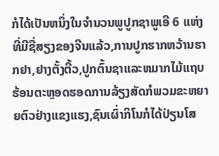ກໍໄດ້ເປັນຫນຶ່ງໃນຈຳນວນພູປູກຊາພູເອີ 6 ແຫ່ງທີ່ມີຊື່ສຽງຂອງຈີນແລ້ວ,ການປູກຮາກຫວ້ານຮາກຢາ,ຢາງຕັ້ງຕີ້ວ,ປູກຕົ້ນຊາແລະຫມາກໄມ້ແຖບຮ້ອນຕະຫຼອດຮອດການລ້ຽງສັດກໍພວມຂະຫຍາຍຕົວຢ່າງແຂງແຮງ,ຊົນເຜົ່າກິໂນກໍໄດ້ປ່ຽນໂສ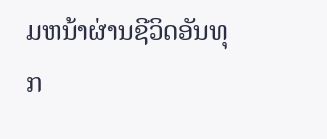ມຫນ້າຜ່ານຊີວິດອັນທຸກ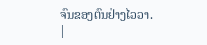ຈົນຂອງຕົນຢ່າງໄວວາ.
|